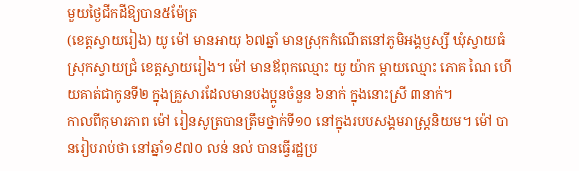មួយថ្ងៃជីកដីឱ្យបាន៥ម៉ែត្រ
(ខេត្តស្វាយរៀង) យូ ម៉ៅ មានអាយុ ៦៧ឆ្នាំ មានស្រុកកំណើតនៅភូមិអង្គឫស្សី ឃុំស្វាយធំ ស្រុកស្វាយជ្រំ ខេត្តស្វាយរៀង។ ម៉ៅ មានឪពុកឈ្មោះ យូ យ៉ាក ម្តាយឈ្មោះ ភោគ ណៃ ហើយគាត់ជាកូនទី២ ក្នុងគ្រួសារដែលមានបងប្អូនចំនួន ៦នាក់ ក្នុងនោះស្រី ៣នាក់។
កាលពីកុមារភាព ម៉ៅ រៀនសូត្របានត្រឹមថ្នាក់ទី១០ នៅក្នុងរបបសង្គមរាស្ត្រនិយម។ ម៉ៅ បានរៀបរាប់ថា នៅឆ្នាំ១៩៧០ លន់ នល់ បានធ្វើរដ្ឋប្រ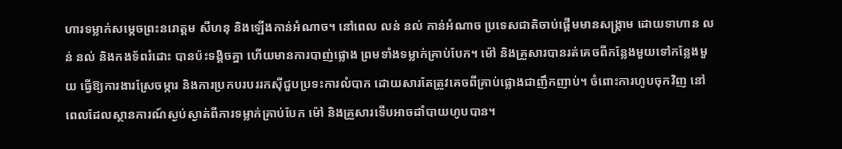ហារទម្លាក់សម្តេចព្រះនរោត្តម សីហនុ និងឡើងកាន់អំណាច។ នៅពេល លន់ នល់ កាន់អំណាច ប្រទេសជាតិចាប់ផ្តើមមានសង្គ្រាម ដោយទាហាន លន់ នល់ និងកងទ័ពរំដោះ បានប៉ះទង្គិចគ្នា ហើយមានការបាញ់ផ្លោង ព្រមទាំងទម្លាក់គ្រាប់បែក។ ម៉ៅ និងគ្រួសារបានរត់គេចពីកន្លែងមួយទៅកន្លែងមួយ ធ្វើឱ្យការងារស្រែចម្ការ និងការប្រកបរបររកស៊ីជួបប្រទះការលំបាក ដោយសារតែត្រូវគេចពីគ្រាប់ផ្លោងជាញឹកញាប់។ ចំពោះការហូបចុកវិញ នៅពេលដែលស្ថានការណ៍ស្ងប់ស្ងាត់ពីការទម្លាក់គ្រាប់បែក ម៉ៅ និងគ្រួសារទើបអាចដាំបាយហូបបាន។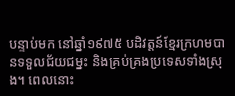បន្ទាប់មក នៅឆ្នាំ១៩៧៥ បដិវត្តន៍ខ្មែរក្រហមបានទទួលជ័យជម្នះ និងគ្រប់គ្រងប្រទេសទាំងស្រុង។ ពេលនោះ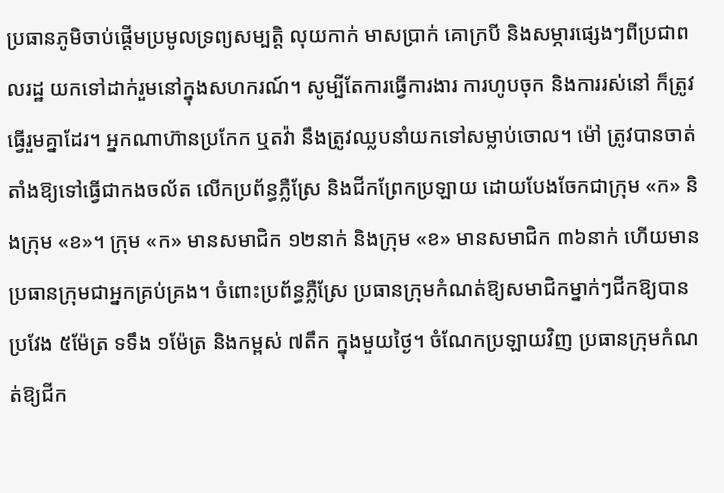ប្រធានភូមិចាប់ផ្តើមប្រមូលទ្រព្យសម្បត្តិ លុយកាក់ មាសប្រាក់ គោក្របី និងសម្ភារផ្សេងៗពីប្រជាពលរដ្ឋ យកទៅដាក់រួមនៅក្នុងសហករណ៍។ សូម្បីតែការធ្វើការងារ ការហូបចុក និងការរស់នៅ ក៏ត្រូវធ្វើរួមគ្នាដែរ។ អ្នកណាហ៊ានប្រកែក ឬតវ៉ា នឹងត្រូវឈ្លបនាំយកទៅសម្លាប់ចោល។ ម៉ៅ ត្រូវបានចាត់តាំងឱ្យទៅធ្វើជាកងចល័ត លើកប្រព័ន្ធភ្លឺស្រែ និងជីកព្រែកប្រឡាយ ដោយបែងចែកជាក្រុម «ក» និងក្រុម «ខ»។ ក្រុម «ក» មានសមាជិក ១២នាក់ និងក្រុម «ខ» មានសមាជិក ៣៦នាក់ ហើយមានប្រធានក្រុមជាអ្នកគ្រប់គ្រង។ ចំពោះប្រព័ន្ធភ្លឺស្រែ ប្រធានក្រុមកំណត់ឱ្យសមាជិកម្នាក់ៗជីកឱ្យបានប្រវែង ៥ម៉ែត្រ ទទឹង ១ម៉ែត្រ និងកម្ពស់ ៧តឹក ក្នុងមួយថ្ងៃ។ ចំណែកប្រឡាយវិញ ប្រធានក្រុមកំណត់ឱ្យជីក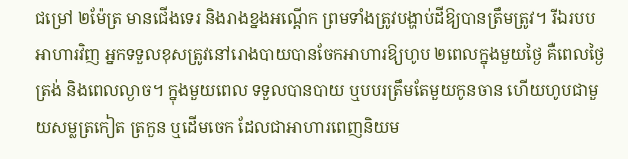ជម្រៅ ២ម៉ែត្រ មានជើងទេរ និងរាងខ្នងអណ្តើក ព្រមទាំងត្រូវបង្ហាប់ដីឱ្យបានត្រឹមត្រូវ។ រីឯរបបអាហារវិញ អ្នកទទួលខុសត្រូវនៅរោងបាយបានចែកអាហារឱ្យហូប ២ពេលក្នុងមួយថ្ងៃ គឺពេលថ្ងៃត្រង់ និងពេលល្ងាច។ ក្នុងមួយពេល ទទួលបានបាយ ឬបបរត្រឹមតែមួយកូនចាន ហើយហូបជាមួយសម្លត្រកៀត ត្រកួន ឬដើមចេក ដែលជាអាហារពេញនិយម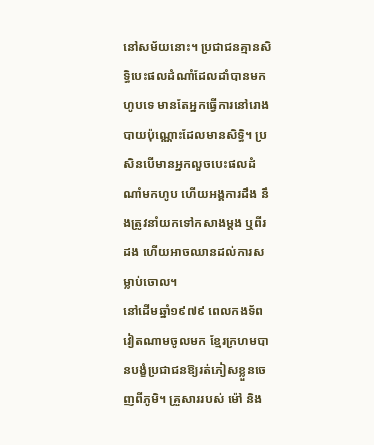នៅសម័យនោះ។ ប្រជាជនគ្មានសិទ្ធិបេះផលដំណាំដែលដាំបានមកហូបទេ មានតែអ្នកធ្វើការនៅរោងបាយប៉ុណ្ណោះដែលមានសិទ្ធិ។ ប្រសិនបើមានអ្នកលួចបេះផលដំណាំមកហូប ហើយអង្គការដឹង នឹងត្រូវនាំយកទៅកសាងម្តង ឬពីរដង ហើយអាចឈានដល់ការសម្លាប់ចោល។
នៅដើមឆ្នាំ១៩៧៩ ពេលកងទ័ពវៀតណាមចូលមក ខ្មែរក្រហមបានបង្ខំប្រជាជនឱ្យរត់ភៀសខ្លួនចេញពីភូមិ។ គ្រួសាររបស់ ម៉ៅ និង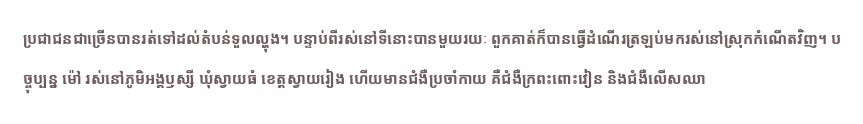ប្រជាជនជាច្រើនបានរត់ទៅដល់តំបន់ទួលល្ហុង។ បន្ទាប់ពីរស់នៅទីនោះបានមួយរយៈ ពួកគាត់ក៏បានធ្វើដំណើរត្រឡប់មករស់នៅស្រុកកំណើតវិញ។ បច្ចុប្បន្ន ម៉ៅ រស់នៅភូមិអង្គឫស្សី ឃុំស្វាយធំ ខេត្តស្វាយរៀង ហើយមានជំងឺប្រចាំកាយ គឺជំងឺក្រពះពោះវៀន និងជំងឺលើសឈា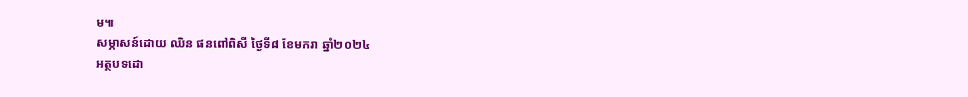ម៕
សម្ភាសន៍ដោយ ឈិន ផនពៅពិសី ថ្ងៃទី៨ ខែមករា ឆ្នាំ២០២៤
អត្ថបទដោ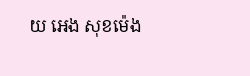យ អេង សុខម៉េង